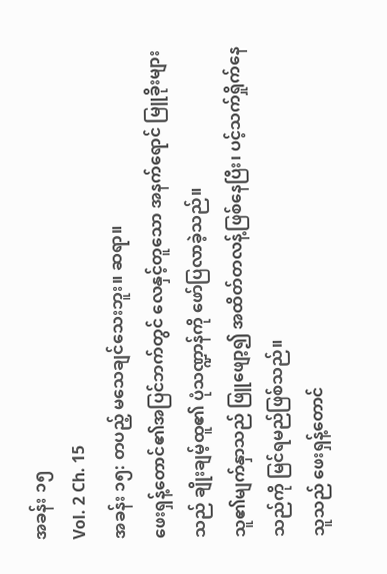အခန်း ၁၅
Vol. 2 Ch. 15
အခန်း ၁၅: တပည့် မသေချင်သေးဘူး။ ဆရာ။
ဖေးရှန့်တောင်၏အပြင်ဘက်တွင် လေနှင့်တူသော အနက်ရောင် မြူခိုးများသည် ချိုးချမ့်ထူ၏ ပုံသဏ္ဍာန်ကို ဖော်ပြလာခဲ့သည်။
သူ၏မျက်နှာသည် ဖြူဖျော့၍ အထိတ်တလန့်ဖြစ်နေပြီး၊ ပင့်သက်ရှိုက်နေသည်ကို မြင်ရမည်ဖြစ်သည်။
သူသည် ဖေးရှန့်တောင်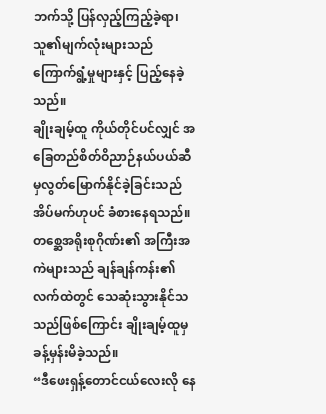ဘက်သို့ ပြန်လှည့်ကြည့်ခဲ့ရာ၊ သူ၏မျက်လုံးများသည် ကြောက်ရွံ့မှုများနှင့် ပြည့်နေခဲ့သည်။
ချိုးချမ့်ထူ ကိုယ်တိုင်ပင်လျှင် အခြေတည်စိတ်ဝိညာဉ်နယ်ပယ်ဆီမှလွတ်မြောက်နိုင်ခဲ့ခြင်းသည် အိပ်မက်ဟုပင် ခံစားနေရသည်။
တစ္ဆေအရိုးစုဂိုဏ်း၏ အကြီးအကဲများသည် ချန်ချန်ကန်း၏လက်ထဲတွင် သေဆုံးသွားနိုင်သသည်ဖြစ်ကြောင်း ချိုးချမ့်ထူမှ ခန့်မှန်းမိခဲ့သည်။
“ဒီဖေးရှန့်တောင်ငယ်လေးလို နေ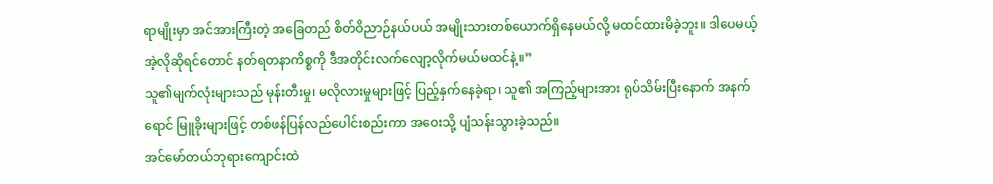ရာမျိုးမှာ အင်အားကြီးတဲ့ အခြေတည် စိတ်ဝိညာဉ်နယ်ပယ် အမျိုးသားတစ်ယောက်ရှိနေမယ်လို့ မထင်ထားမိခဲ့ဘူး။ ဒါပေမယ့် အဲ့လိုဆိုရင်တောင် နတ်ရတနာကိစ္စကို ဒီအတိုင်းလက်လျော့လိုက်မယ်မထင်နဲ့။”
သူ၏မျက်လုံးများသည် မုန်းတီးမှု၊ မလိုလားမှုများဖြင့် ပြည့်နှက်နေခဲ့ရာ၊ သူ၏ အကြည့်များအား ရုပ်သိမ်းပြီးနောက် အနက်ရောင် မြူခိုးများဖြင့် တစ်ဖန်ပြန်လည်ပေါင်းစည်းကာ အဝေးသို့ ပျံသန်းသွားခဲ့သည်။
အင်မော်တယ်ဘုရားကျောင်းထဲ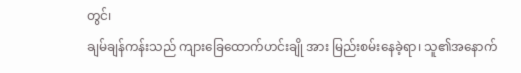တွင်၊
ချမ်ချန်ကန်းသည် ကျားခြေထောက်ဟင်းချို အား မြည်းစမ်းနေခဲ့ရာ၊ သူ၏အနောက်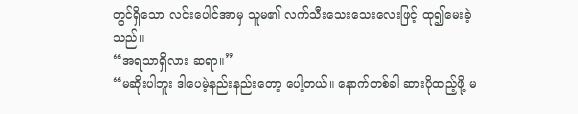တွင်ရှိသော လင်းပေါင်အာမှ သူမ၏ လက်သီးသေးသေးလေးဖြင့် ထု၍မေးခဲ့သည်။
“အရသာရှိလား ဆရာ။”
“မဆိုးပါဘူး ဒါပေမဲ့နည်းနည်းတော့ ပေါ့တယ်။ နောက်တစ်ခါ ဆားပိုထည့်ဖို့ မ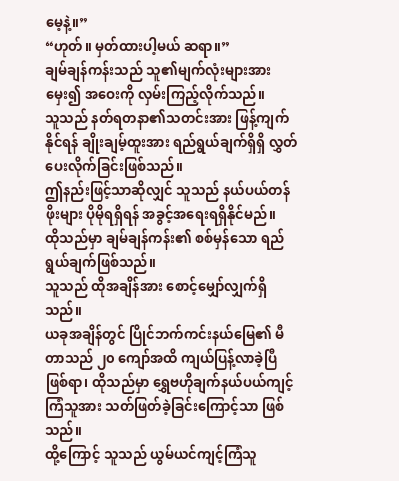မေ့နဲ့။”
“ဟုတ်။ မှတ်ထားပါ့မယ် ဆရာ။”
ချမ်ချန်ကန်းသည် သူ၏မျက်လုံးများအား မှေး၍ အဝေးကို လှမ်းကြည့်လိုက်သည်။
သူသည် နတ်ရတနာ၏သတင်းအား ဖြန့်ကျက်နိုင်ရန် ချိုးချမ့်ထူးအား ရည်ရွယ်ချက်ရှိရှိ လွှတ်ပေးလိုက်ခြင်းဖြစ်သည်။
ဤနည်းဖြင့်သာဆိုလျှင် သူသည် နယ်ပယ်တန်ဖိုးများ ပိုမိုရရှိရန် အခွင့်အရေးရရှိနိုင်မည်။
ထိုသည်မှာ ချမ်ချန်ကန်း၏ စစ်မှန်သော ရည်ရွယ်ချက်ဖြစ်သည်။
သူသည် ထိုအချိန်အား စောင့်မျှော်လျှက်ရှိသည်။
ယခုအချိန်တွင် ပြိုင်ဘက်ကင်းနယ်မြေ၏ မီတာသည် ၂၀ ကျော်အထိ ကျယ်ပြန့်လာခဲ့ပြီဖြစ်ရာ၊ ထိုသည်မှာ ရွှေဗဟိုချက်နယ်ပယ်ကျင့်ကြံသူအား သတ်ဖြတ်ခဲ့ခြင်းကြောင့်သာ ဖြစ်သည်။
ထို့ကြောင့် သူသည် ယွမ်ယင်ကျင့်ကြံသူ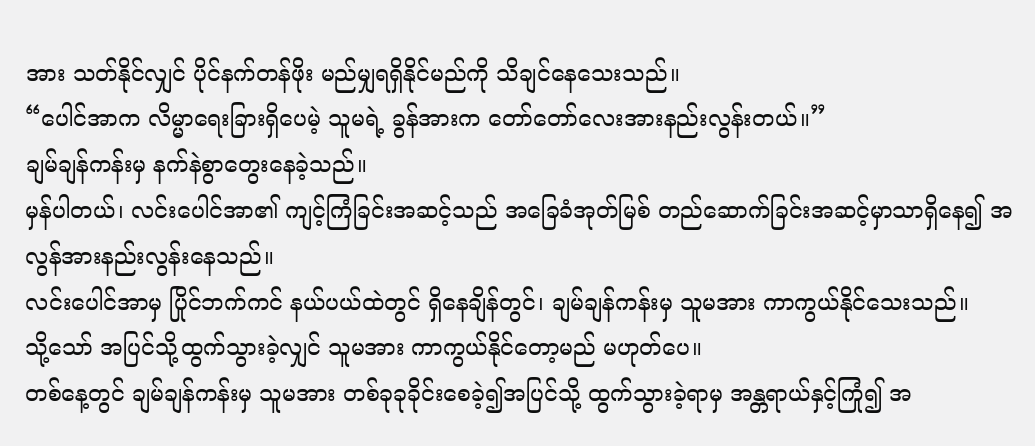အား သတ်နိုင်လျှင် ပိုင်နက်တန်ဖိုး မည်မျှရရှိနိုင်မည်ကို သိချင်နေသေးသည်။
“ပေါင်အာက လိမ္မာရေးခြားရှိပေမဲ့ သူမရဲ့ ခွန်အားက တော်တော်လေးအားနည်းလွန်းတယ်။”
ချမ်ချန်ကန်းမှ နက်နဲစွာတွေးနေခဲ့သည်။
မှန်ပါတယ်၊ လင်းပေါင်အာ၏ ကျင့်ကြံခြင်းအဆင့်သည် အခြေခံအုတ်မြစ် တည်ဆောက်ခြင်းအဆင့်မှာသာရှိနေ၍ အလွန်အားနည်းလွန်းနေသည်။
လင်းပေါင်အာမှ ပြိုင်ဘက်ကင် နယ်ပယ်ထဲတွင် ရှိနေချိန်တွင်၊ ချမ်ချန်ကန်းမှ သူမအား ကာကွယ်နိုင်သေးသည်။
သို့သော် အပြင်သို့ထွက်သွားခဲ့လျှင် သူမအား ကာကွယ်နိုင်တော့မည် မဟုတ်ပေ။
တစ်နေ့တွင် ချမ်ချန်ကန်းမှ သူမအား တစ်ခုခုခိုင်းစေခဲ့၍အပြင်သို့ ထွက်သွားခဲ့ရာမှ အန္တရာယ်နှင့်ကြုံ၍ အ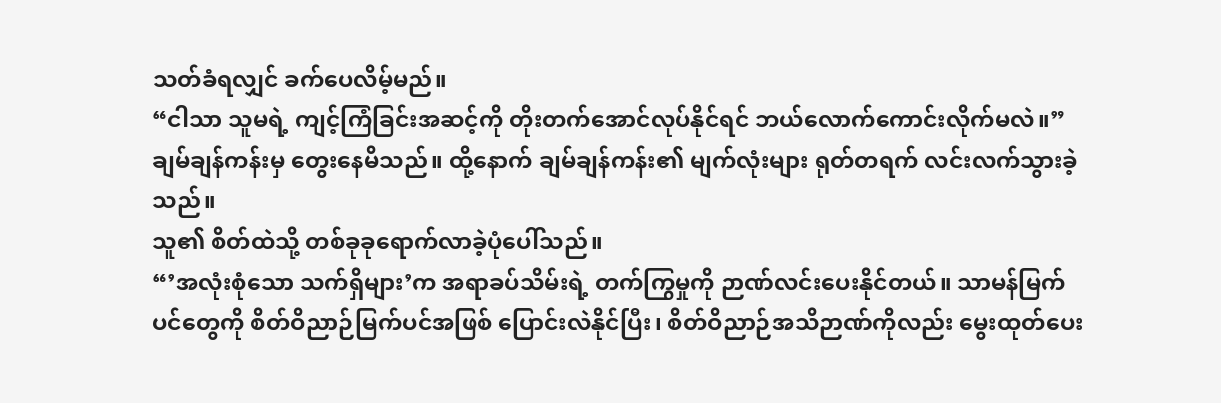သတ်ခံရလျှင် ခက်ပေလိမ့်မည်။
“ငါသာ သူမရဲ့ ကျင့်ကြံခြင်းအဆင့်ကို တိုးတက်အောင်လုပ်နိုင်ရင် ဘယ်လောက်ကောင်းလိုက်မလဲ။”
ချမ်ချန်ကန်းမှ တွေးနေမိသည်။ ထို့နောက် ချမ်ချန်ကန်း၏ မျက်လုံးများ ရုတ်တရက် လင်းလက်သွားခဲ့သည်။
သူ၏ စိတ်ထဲသို့ တစ်ခုခုရောက်လာခဲ့ပုံပေါ်သည်။
“’အလုံးစုံသော သက်ရှိများ’က အရာခပ်သိမ်းရဲ့ တက်ကြွမှုကို ဉာဏ်လင်းပေးနိုင်တယ်။ သာမန်မြက်ပင်တွေကို စိတ်ဝိညာဉ်မြက်ပင်အဖြစ် ပြောင်းလဲနိုင်ပြီး၊ စိတ်ဝိညာဉ်အသိဉာဏ်ကိုလည်း မွေးထုတ်ပေး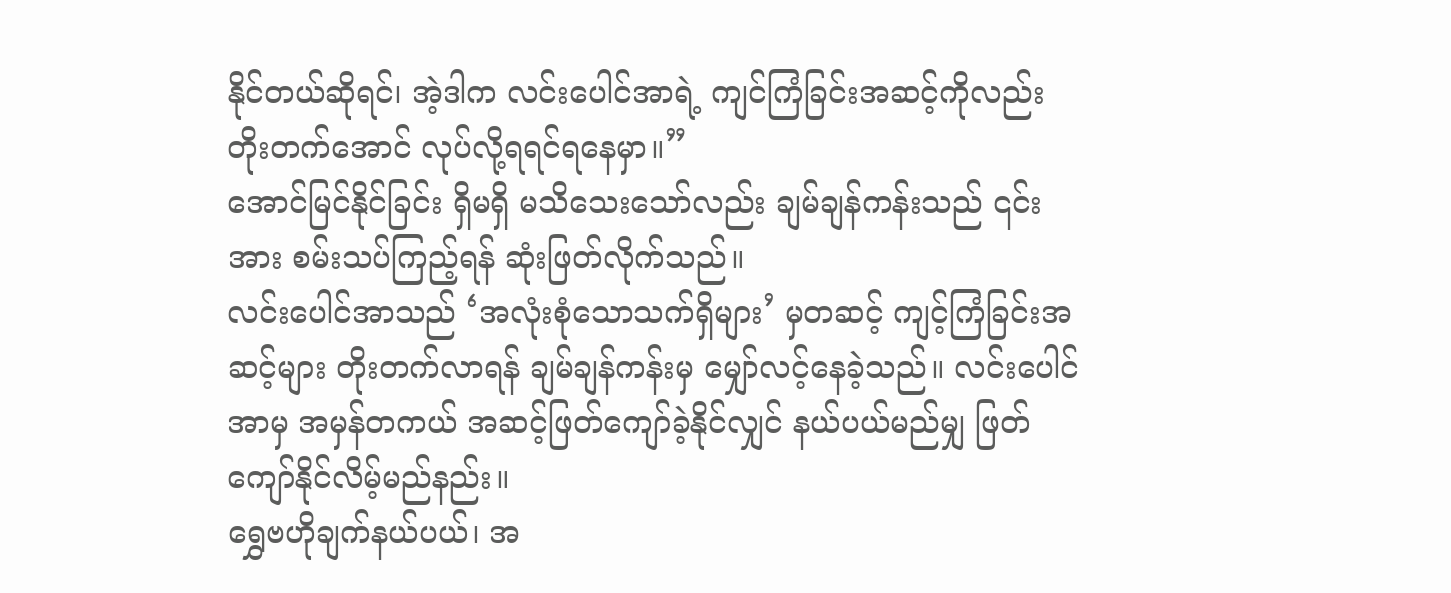နိုင်တယ်ဆိုရင်၊ အဲ့ဒါက လင်းပေါင်အာရဲ့ ကျင်ကြံခြင်းအဆင့်ကိုလည်း တိုးတက်အောင် လုပ်လို့ရရင်ရနေမှာ။”
အောင်မြင်နိုင်ခြင်း ရှိမရှိ မသိသေးသော်လည်း ချမ်ချန်ကန်းသည် ၎င်းအား စမ်းသပ်ကြည့်ရန် ဆုံးဖြတ်လိုက်သည်။
လင်းပေါင်အာသည် ‘အလုံးစုံသောသက်ရှိများ’ မှတဆင့် ကျင့်ကြံခြင်းအဆင့်များ တိုးတက်လာရန် ချမ်ချန်ကန်းမှ မျှော်လင့်နေခဲ့သည်။ လင်းပေါင်အာမှ အမှန်တကယ် အဆင့်ဖြတ်ကျော်ခဲ့နိုင်လျှင် နယ်ပယ်မည်မျှ ဖြတ်ကျော်နိုင်လိမ့်မည်နည်း။
ရွှေဗဟိုချက်နယ်ပယ်၊ အ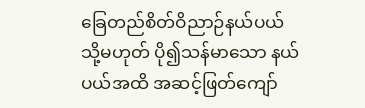ခြေတည်စိတ်ဝိညာဉ်နယ်ပယ် သို့မဟုတ် ပို၍သန်မာသော နယ်ပယ်အထိ အဆင့်ဖြတ်ကျော်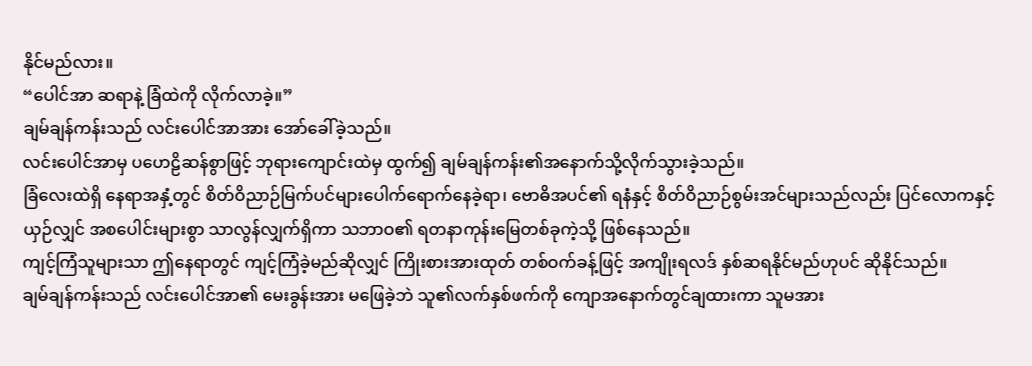နိုင်မည်လား။
“ပေါင်အာ ဆရာနဲ့ ခြံထဲကို လိုက်လာခဲ့။”
ချမ်ချန်ကန်းသည် လင်းပေါင်အာအား အော်ခေါ်ခဲ့သည်။
လင်းပေါင်အာမှ ပဟေဠိဆန်စွာဖြင့် ဘုရားကျောင်းထဲမှ ထွက်၍ ချမ်ချန်ကန်း၏အနောက်သို့လိုက်သွားခဲ့သည်။
ခြံလေးထဲရှိ နေရာအနှံ့တွင် စိတ်ဝိညာဉ်မြက်ပင်များပေါက်ရောက်နေခဲ့ရာ၊ ဗောဓိအပင်၏ ရနံနှင့် စိတ်ဝိညာဉ်စွမ်းအင်များသည်လည်း ပြင်လောကနှင့်ယှဉ်လျှင် အစပေါင်းများစွာ သာလွန်လျှက်ရှိကာ သဘာဝ၏ ရတနာကုန်းမြေတစ်ခုကဲ့သို့ ဖြစ်နေသည်။
ကျင့်ကြံသူများသာ ဤနေရာတွင် ကျင့်ကြံခဲ့မည်ဆိုလျှင် ကြိုးစားအားထုတ် တစ်ဝက်ခန့်ဖြင့် အကျိုးရလဒ် နှစ်ဆရနိုင်မည်ဟုပင် ဆိုနိုင်သည်။
ချမ်ချန်ကန်းသည် လင်းပေါင်အာ၏ မေးခွန်းအား မဖြေခဲ့ဘဲ သူ၏လက်နှစ်ဖက်ကို ကျောအနောက်တွင်ချထားကာ သူမအား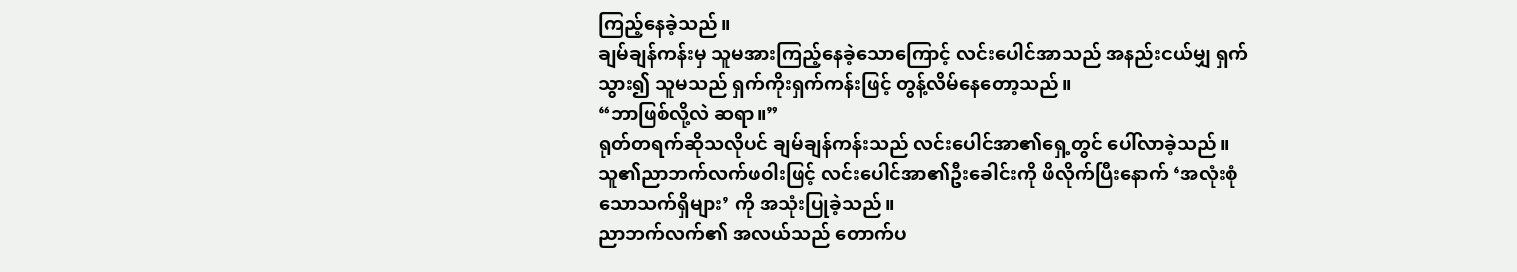ကြည့်နေခဲ့သည်။
ချမ်ချန်ကန်းမှ သူမအားကြည့်နေခဲ့သောကြောင့် လင်းပေါင်အာသည် အနည်းငယ်မျှ ရှက်သွား၍ သူမသည် ရှက်ကိုးရှက်ကန်းဖြင့် တွန့်လိမ်နေတော့သည်။
“ဘာဖြစ်လို့လဲ ဆရာ။”
ရုတ်တရက်ဆိုသလိုပင် ချမ်ချန်ကန်းသည် လင်းပေါင်အာ၏ရှေ့တွင် ပေါ်လာခဲ့သည်။
သူ၏ညာဘက်လက်ဖဝါးဖြင့် လင်းပေါင်အာ၏ဦးခေါင်းကို ဖိလိုက်ပြီးနောက် ‘အလုံးစုံသောသက်ရှိများ’ ကို အသုံးပြုခဲ့သည်။
ညာဘက်လက်၏ အလယ်သည် တောက်ပ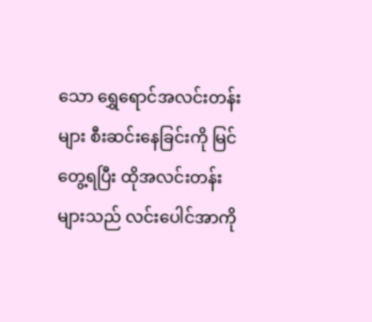သော ရွှေရောင်အလင်းတန်းများ စီးဆင်းနေခြင်းကို မြင်တွေ့ရပြီး ထိုအလင်းတန်းများသည် လင်းပေါင်အာကို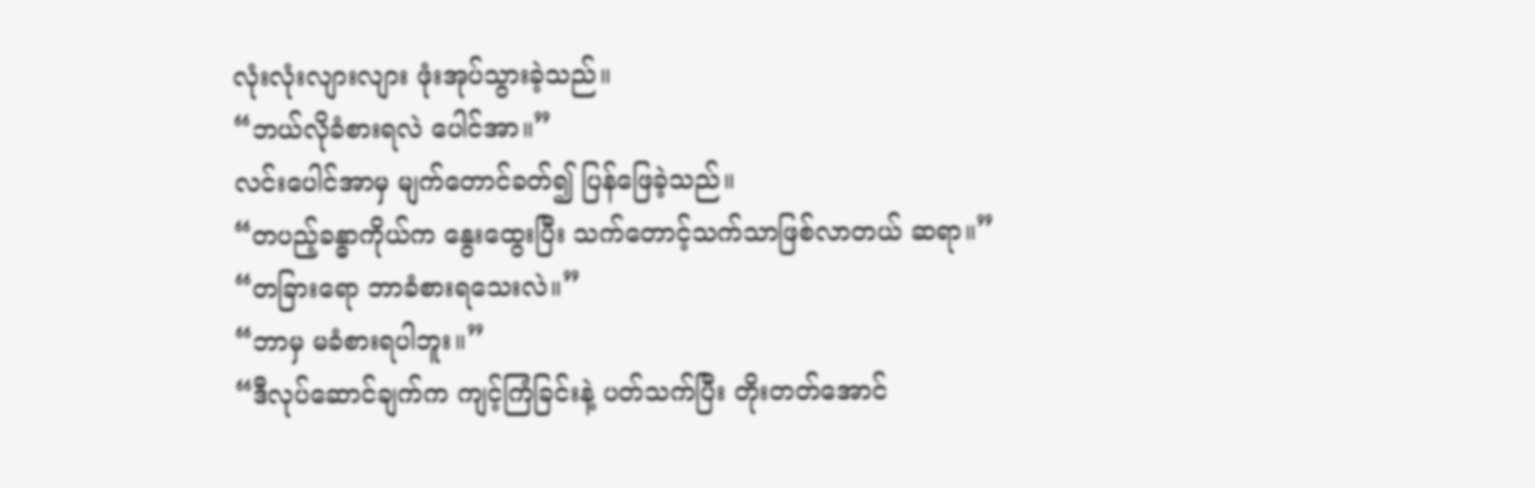လုံးလုံးလျားလျား ဖုံးအုပ်သွားခဲ့သည်။
“ဘယ်လိုခံစားရလဲ ပေါင်အာ။”
လင်းပေါင်အာမှ မျက်တောင်ခတ်၍ ပြန်ဖြေခဲ့သည်။
“တပည့်ခန္ဓာကိုယ်က နွေးထွေးပြီး သက်တောင့်သက်သာဖြစ်လာတယ် ဆရာ။”
“တခြားရော ဘာခံစားရသေးလဲ။”
“ဘာမှ မခံစားရပါဘူး။”
“ဒီလုပ်ဆောင်ချက်က ကျင့်ကြံခြင်းနဲ့ ပတ်သက်ပြီး တိုးတတ်အောင်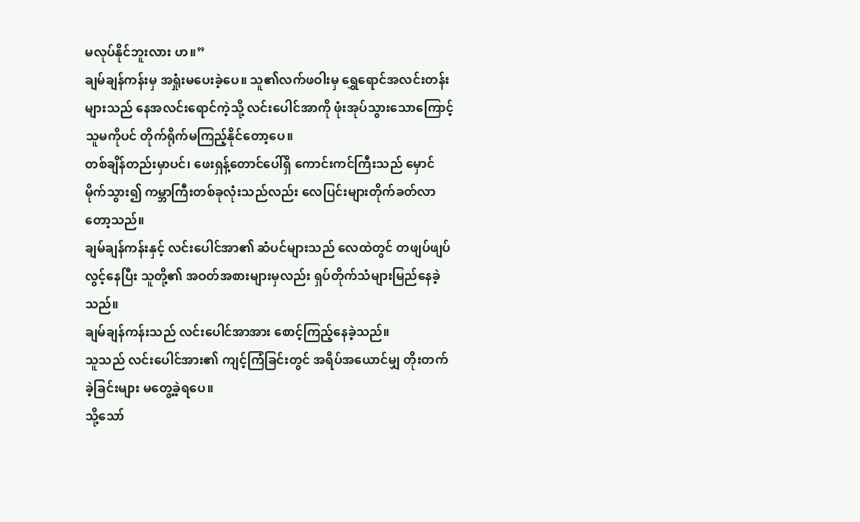မလုပ်နိုင်ဘူးလား ဟ။”
ချမ်ချန်ကန်းမှ အရှုံးမပေးခဲ့ပေ။ သူ၏လက်ဖဝါးမှ ရွှေရောင်အလင်းတန်းများသည် နေအလင်းရောင်ကဲ့သို့ လင်းပေါင်အာကို ဖုံးအုပ်သွားသောကြောင့် သူမကိုပင် တိုက်ရိုက်မကြည့်နိုင်တော့ပေ။
တစ်ချိန်တည်းမှာပင်၊ ဖေးရှန့်တောင်ပေါ်ရှိ ကောင်းကင်ကြီးသည် မှောင်မိုက်သွား၍ ကမ္ဘာကြီးတစ်ခုလုံးသည်လည်း လေပြင်းများတိုက်ခတ်လာတော့သည်။
ချမ်ချန်ကန်းနှင့် လင်းပေါင်အာ၏ ဆံပင်များသည် လေထဲတွင် တဖျပ်ဖျပ်လွင့်နေပြီး သူတို့၏ အဝတ်အစားများမှလည်း ရှပ်တိုက်သံများမြည်နေခဲ့သည်။
ချမ်ချန်ကန်းသည် လင်းပေါင်အာအား စောင့်ကြည့်နေခဲ့သည်။
သူသည် လင်းပေါင်အား၏ ကျင့်ကြံခြင်းတွင် အရိပ်အယောင်မျှ တိုးတက်ခဲ့ခြင်းများ မတွေ့ခဲ့ရပေ။
သို့သော်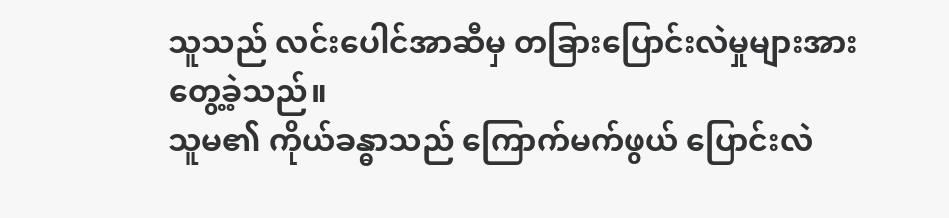သူသည် လင်းပေါင်အာဆီမှ တခြားပြောင်းလဲမှုများအား တွေ့ခဲ့သည်။
သူမ၏ ကိုယ်ခန္ဓာသည် ကြောက်မက်ဖွယ် ပြောင်းလဲ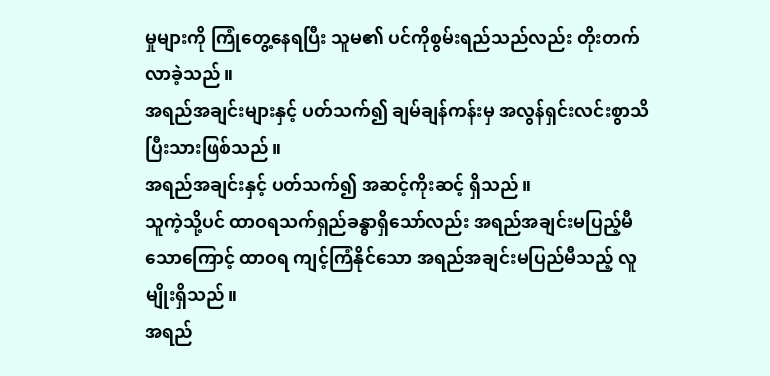မှုများကို ကြုံတွေ့နေရပြီး သူမ၏ ပင်ကိုစွမ်းရည်သည်လည်း တိုးတက်လာခဲ့သည်။
အရည်အချင်းများနှင့် ပတ်သက်၍ ချမ်ချန်ကန်းမှ အလွန်ရှင်းလင်းစွာသိပြီးသားဖြစ်သည်။
အရည်အချင်းနှင့် ပတ်သက်၍ အဆင့်ကိုးဆင့် ရှိသည်။
သူကဲ့သို့ပင် ထာဝရသက်ရှည်ခန္ဓာရှိသော်လည်း အရည်အချင်းမပြည့်မီသောကြောင့် ထာဝရ ကျင့်ကြံနိုင်သော အရည်အချင်းမပြည်မီသည့် လူမျိုးရှိသည်။
အရည်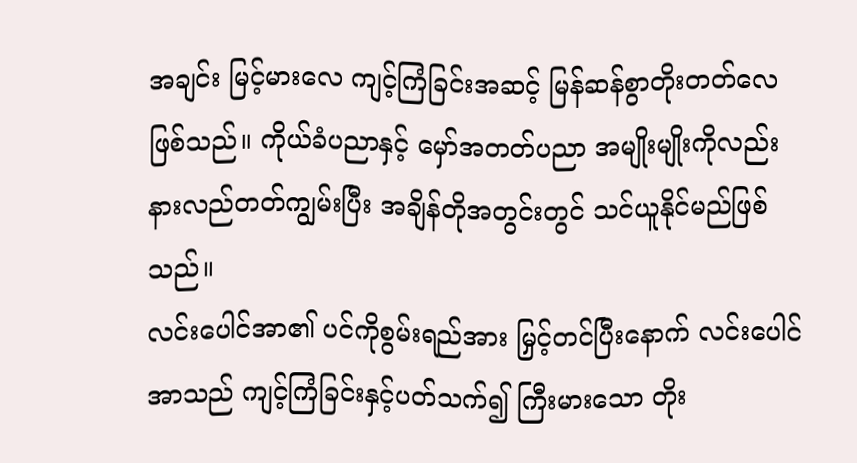အချင်း မြင့်မားလေ ကျင့်ကြံခြင်းအဆင့် မြန်ဆန်စွာတိုးတတ်လေဖြစ်သည်။ ကိုယ်ခံပညာနှင့် မှော်အတတ်ပညာ အမျိုးမျိုးကိုလည်း နားလည်တတ်ကျွမ်းပြီး အချိန်တိုအတွင်းတွင် သင်ယူနိုင်မည်ဖြစ်သည်။
လင်းပေါင်အာ၏ ပင်ကိုစွမ်းရည်အား မြှင့်တင်ပြီးနောက် လင်းပေါင်အာသည် ကျင့်ကြံခြင်းနှင့်ပတ်သက်၍ ကြီးမားသော တိုး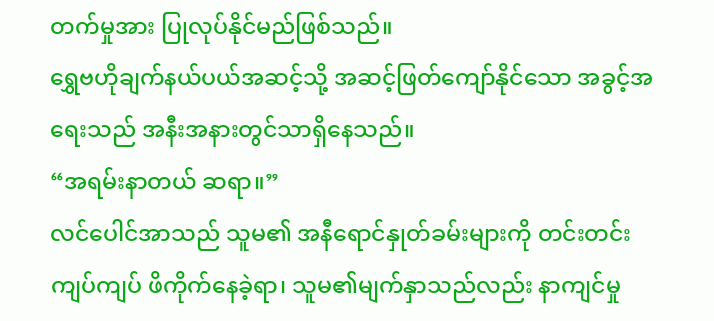တက်မှုအား ပြုလုပ်နိုင်မည်ဖြစ်သည်။
ရွှေဗဟိုချက်နယ်ပယ်အဆင့်သို့ အဆင့်ဖြတ်ကျော်နိုင်သော အခွင့်အရေးသည် အနီးအနားတွင်သာရှိနေသည်။
“အရမ်းနာတယ် ဆရာ။”
လင်ပေါင်အာသည် သူမ၏ အနီရောင်နှုတ်ခမ်းများကို တင်းတင်းကျပ်ကျပ် ဖိကိုက်နေခဲ့ရာ၊ သူမ၏မျက်နှာသည်လည်း နာကျင်မှု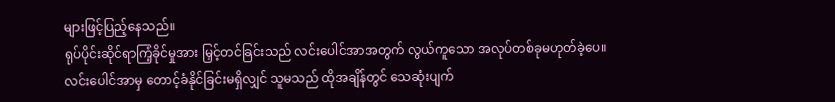များဖြင့်ပြည့်နေသည်။
ရုပ်ပိုင်းဆိုင်ရာကြံ့ခိုင်မှုအား မြှင့်တင်ခြင်းသည် လင်းပေါင်အာအတွက် လွယ်ကူသော အလုပ်တစ်ခုမဟုတ်ခဲ့ပေ။
လင်းပေါင်အာမှ တောင့်ခံနိုင်ခြင်းမရှိလျှင် သူမသည် ထိုအချိန်တွင် သေဆုံးပျက်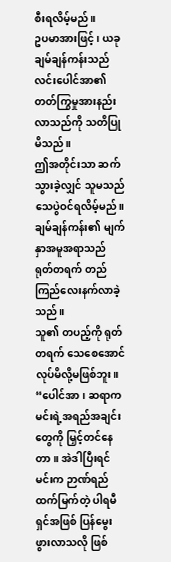စီးရလိမ့်မည်။
ဥပမာအားဖြင့်၊ ယခု ချမ်ချန်ကန်းသည် လင်းပေါင်အာ၏ တတ်ကြွမှုအားနည်းလာသည်ကို သတိပြုမိသည်။
ဤအတိုင်းသာ ဆက်သွားခဲ့လျှင် သူမသည် သေပွဲဝင်ရလိမ့်မည်။
ချမ်ချန်ကန်း၏ မျက်နှာအမူအရာသည် ရုတ်တရက် တည်ကြည်လေးနက်လာခဲ့သည်။
သူ၏ တပည့်ကို ရုတ်တရက် သေစေအောင် လုပ်မိလို့မဖြစ်ဘူး။
“ပေါင်အာ၊ ဆရာက မင်းရဲ့အရည်အချင်းတွေကို မြှင့်တင်နေတာ။ အဲဒါပြီးရင် မင်းက ဉာဏ်ရည်ထက်မြက်တဲ့ ပါရမီရှင်အဖြစ် ပြန်မွေးဖွားလာသလို ဖြစ်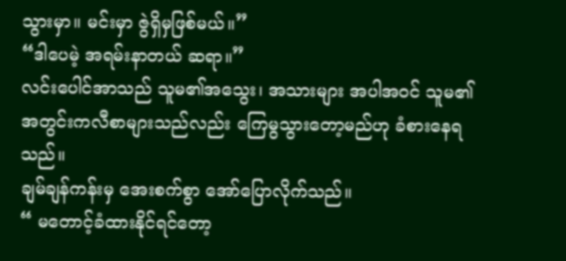သွားမှာ။ မင်းမှာ ဇွဲရှိမှဖြစ်မယ်။”
“ဒါပေမဲ့ အရမ်းနာတယ် ဆရာ။”
လင်းပေါင်အာသည် သူမ၏အသွေး၊ အသားများ အပါအဝင် သူမ၏အတွင်းကလီစာများသည်လည်း ကြေမွသွားတော့မည်ဟု ခံစားနေရသည်။
ချမ်ချန်ကန်းမှ အေးစက်စွာ အော်ပြောလိုက်သည်။
“ မတောင့်ခံထားနိုင်ရင်တော့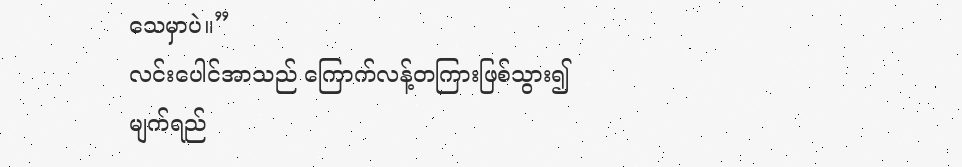သေမှာပဲ။”
လင်းပေါင်အာသည် ကြောက်လန့်တကြားဖြစ်သွား၍ မျက်ရည်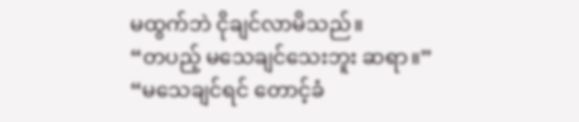မထွက်ဘဲ ငိုချင်လာမိသည်။
“တပည့် မသေချင်သေးဘူး ဆရာ။”
“မသေချင်ရင် တောင့်ခံ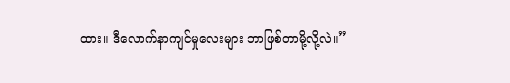ထား။ ဒီလောက်နာကျင်မှုလေးများ ဘာဖြစ်တာမို့လို့လဲ။”